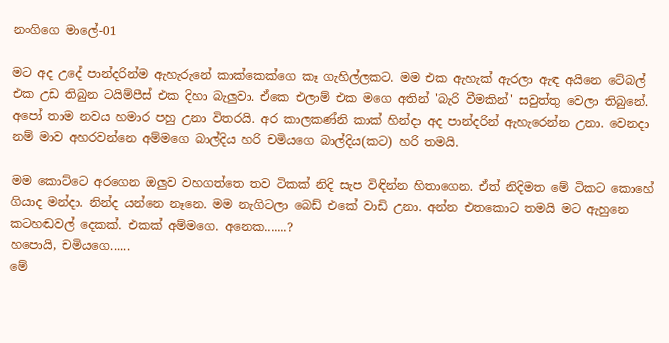නංගිගෙ මාලේ-01

මට අද උදේ පාන්දරින්ම ඇහැරුනේ කාක්කෙක්ගෙ කෑ ගැහිල්ලකට. මම එක ඇහැක් ඇරලා ඇඳ අයිනෙ ටේබල් එක උඩ තිබුන ටයිම්පීස් එක දිහා බැලුවා. ඒකෙ එලාම් එක මගෙ අතින් 'බැරි වීමකින්' සවුත්තු වෙලා තිබුනේ.  අපෝ තාම නවය හමාර පහු උනා විතරයි. අර කාලකණ්නි කාක් හින්දා අද පාන්දරින් ඇහැරෙන්න උනා. වෙනදා නම් මාව අහරවන්නෙ අම්මගෙ බාල්දිය හරි චමියගෙ බාල්දිය(කට) හරි තමයි.

මම කොට්ටෙ අරගෙන ඔලුව වහගත්තෙ තව ටිකක් නිදි සැප විඳින්න හිතාගෙන. ඒත් නිදිමත මේ ටිකට කොහේ ගියාද මන්දා. නින්ද යන්නෙ නෑනෙ. මම නැගිටලා බෙඩ් එකේ වාඩි උනා. අන්න එතකොට තමයි මට ඇහුනෙ කටහඬවල් දෙකක්. එකක් අම්මගෙ. අනෙක.......?
හපොයි, චමියගෙ......
මේ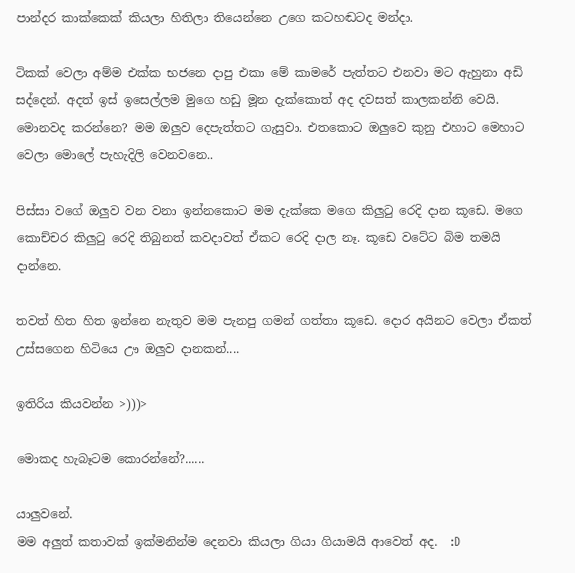පාන්දර කාක්කෙක් කියලා හිතිලා තියෙන්නෙ උගෙ කටහඬටද මන්දා.

ටිකක් වෙලා අම්ම එක්ක භජනෙ දාපු එකා මේ කාමරේ පැත්තට එනවා මට ඇහුනා අඩි සද්දෙන්. අදත් ඉස් ඉසෙල්ලම මුගෙ හඩු මූන දැක්කොත් අද දවසත් කාලකන්නි වෙයි. මොනවද කරන්නෙ? මම ඔලුව දෙපැත්තට ගැසුවා. එතකොට ඔලුවෙ කුනු එහාට මෙහාට වෙලා මොලේ පැහැදිලි වෙනවනෙ..

පිස්සා වගේ ඔලුව වන වනා ඉන්නකොට මම දැක්කෙ මගෙ කිලුටු රෙදි දාන කූඩෙ. මගෙ කොච්චර කිලුටු රෙදි තිබුනත් කවදාවත් ඒකට රෙදි දාල නෑ. කූඩෙ වටේට බිම තමයි දාන්නෙ.

තවත් හිත හිත ඉන්නෙ නැතුව මම පැනපු ගමන් ගත්තා කූඩෙ. දොර අයිනට වෙලා ඒකත් උස්සගෙන හිටියෙ ඌ ඔලුව දානකන්....

ඉතිරිය කියවන්න >)))>

මොකද හැබෑටම කොරන්නේ?......

යාලුවනේ.
මම අලුත් කතාවක් ඉක්මනින්ම දෙනවා කියලා ගියා ගියාමයි ආවෙත් අද.  :D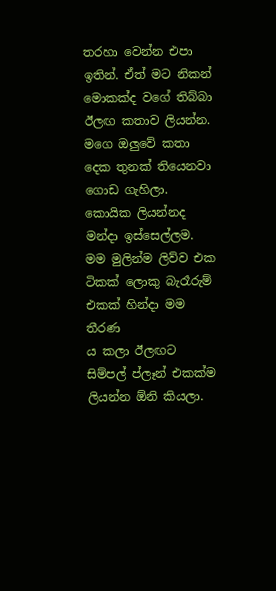තරහා වෙන්න එපා ඉතින්. ඒත් මට නිකන් මොකක්ද වගේ තිබ්බා ඊලඟ කතාව ලියන්න.
මගෙ ඔලුවේ කතා දෙක තුනක් තියෙනවා ගොඩ ගැහිලා. කොයික ලියන්නද මන්දා ඉස්සෙල්ලම. මම මුලින්ම ලිව්ව එක ටිකක් ලොකු බැරෑරුම් එකක් හින්දා මම තීරණ
ය කලා ඊලඟට සිම්පල් ප්ලෑන් එකක්ම ලියන්න ඕනි කියලා.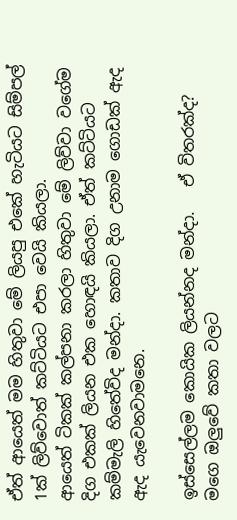ඒත් ආයෙත් මම හිතුවා මේ ලියපු එකේ හැටියට සිම්පල් 1ක් ලිව්වොත් කට්ටියට එපා වෙයි කියලා.
ආයෙත් ටිකක් කල්පනා කරලා හිතුවා මේ ලිව්වා වගේම දිග එකක් ලියන එක හොඳයි කියලා. ඒත් කට්ටියට කම්මැලි හිතේවිද මන්දා. කතාව දිග උනාම ගොඩක් ඇද ඇද යැවෙනවාමනෙ.

ඉස්සෙල්ලම කොයික ලියන්නද මන්දා.   ඒ විතරක්ද? මගෙ ඔලුවේ කතා වලට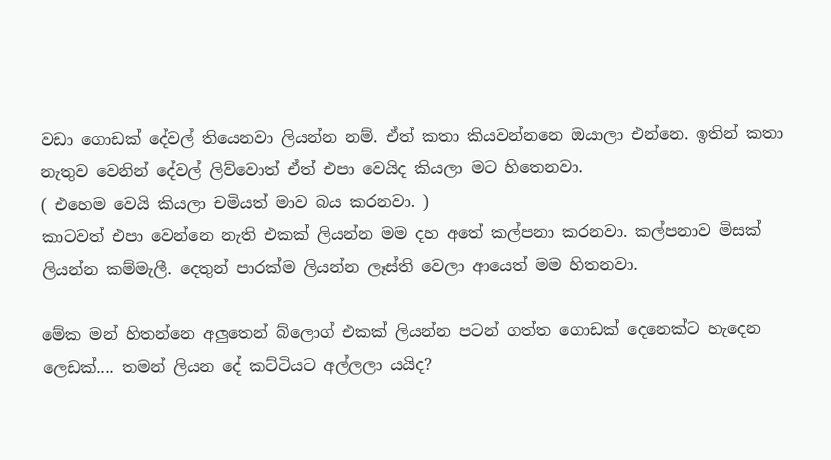වඩා ගොඩක් දේවල් තියෙනවා ලියන්න නම්. ඒත් කතා කියවන්නනෙ ඔයාලා එන්නෙ. ඉතින් කතා නැතුව වෙනින් දේවල් ලිව්වොත් ඒත් එපා වෙයිද කියලා මට හිතෙනවා.
( එහෙම වෙයි කියලා චමියත් මාව බය කරනවා. )
කාටවත් එපා වෙන්නෙ නැති එකක් ලියන්න මම දහ අතේ කල්පනා කරනවා. කල්පනාව මිසක් ලියන්න කම්මැලී. දෙතුන් පාරක්ම ලියන්න ලෑස්ති වෙලා ආයෙත් මම හිතනවා.

මේක මන් හිතන්නෙ අලුතෙන් බ්ලොග් එකක් ලියන්න පටන් ගත්ත ගොඩක් දෙනෙක්ට හැදෙන ලෙඩක්.... තමන් ලියන දේ කට්ටියට අල්ලලා යයිද?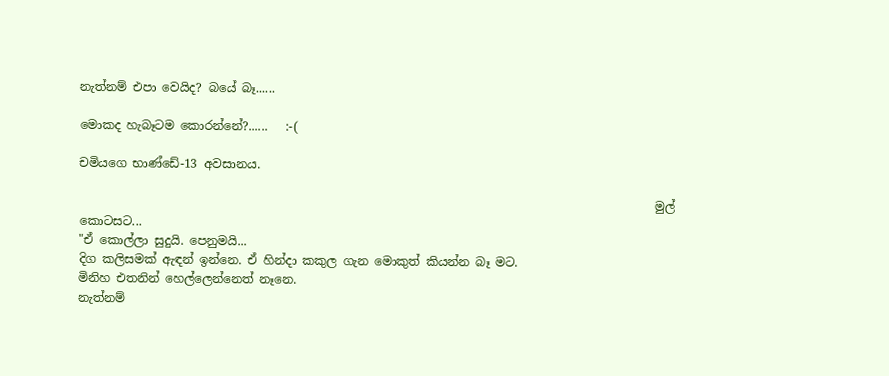නැත්නම් එපා වෙයිද? බයේ බෑ......

මොකද හැබෑටම කොරන්නේ?......   :-(

චමියගෙ භාණ්ඩේ-13 අවසානය.

                                                                                                මුල් කොටසට...
"ඒ කොල්ලා සුදුයි. පෙනුමයි...
දිග කලිසමක් ඇඳන් ඉන්නෙ. ඒ හින්දා කකුල ගැන මොකුත් කියන්න බෑ මට.
මිනිහ එතනින් හෙල්ලෙන්නෙත් නෑනෙ.
නැත්නම්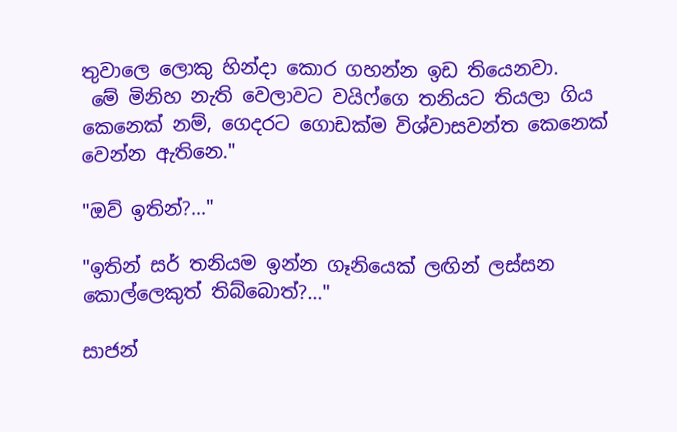තුවාලෙ ලොකු හින්දා කොර ගහන්න ඉඩ තියෙනවා.
 මේ මිනිහ නැති වෙලාවට වයිෆ්ගෙ තනියට තියලා ගිය කෙනෙක් නම්, ගෙදරට ගොඩක්ම විශ්වාසවන්ත කෙනෙක් වෙන්න ඇතිනෙ."

"ඔව් ඉතින්?..."

"ඉතින් සර් තනියම ඉන්න ගෑනියෙක් ලඟින් ලස්සන කොල්ලෙකුත් තිබ්බොත්?..."

සාජන්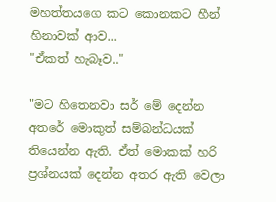මහත්තයගෙ කට කොනකට හීන් හිනාවක් ආව...
"ඒකත් හැබෑව.."

"මට හිතෙනවා සර් මේ දෙන්න අතරේ මොකුත් සම්බන්ධයක් තියෙන්න ඇති. ඒත් මොකක් හරි ප්‍රශ්නයක් දෙන්න අතර ඇති වෙලා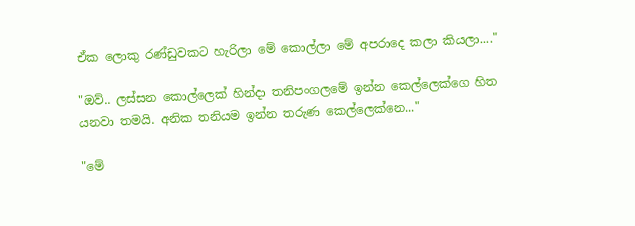ඒක ලොකු රණ්ඩුවකට හැරිලා මේ කොල්ලා මේ අපරාදෙ කලා කියලා...."

"ඔව්.. ලස්සන කොල්ලෙක් හින්දා තනිපංගලමේ ඉන්න කෙල්ලෙක්ගෙ හිත යනවා තමයි. අනික තනියම ඉන්න තරුණ කෙල්ලෙක්නෙ..."

"මේ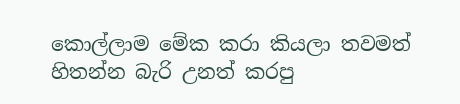කොල්ලාම මේක කරා කියලා තවමත් හිතන්න බැරි උනත් කරපු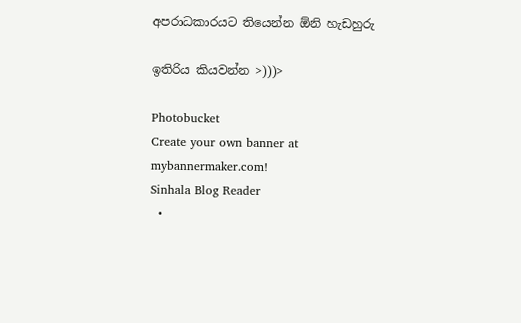අපරාධකාරයට තියෙන්න ඕනි හැඩහුරු

ඉතිරිය කියවන්න >)))>

Photobucket
Create your own banner at mybannermaker.com!
Sinhala Blog Reader
  •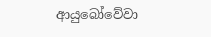ආයුබෝවේවා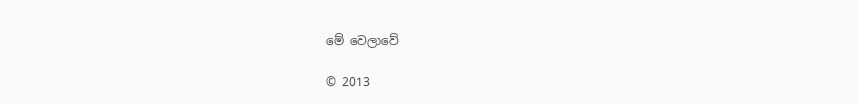මේ වෙලාවේ

© 2013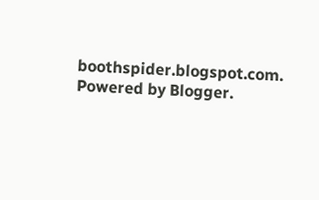boothspider.blogspot.com. Powered by Blogger.